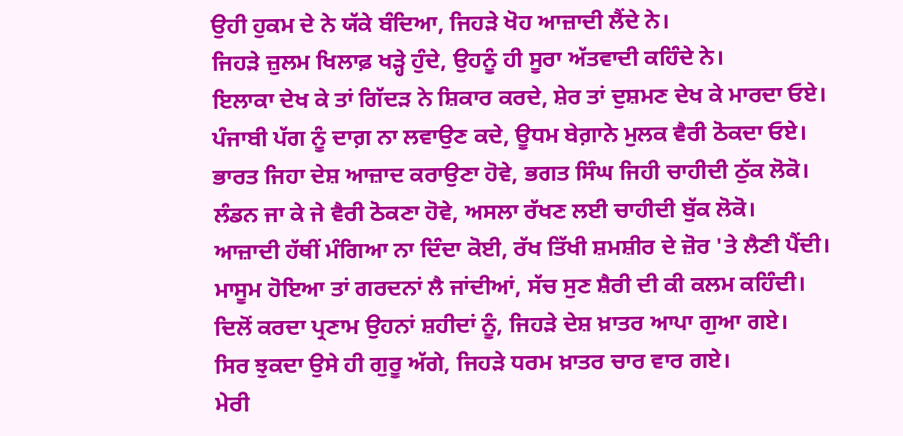ਉਹੀ ਹੁਕਮ ਦੇ ਨੇ ਯੱਕੇ ਬੰਦਿਆ, ਜਿਹੜੇ ਖੋਹ ਆਜ਼ਾਦੀ ਲੈਂਦੇ ਨੇ।
ਜਿਹੜੇ ਜ਼ੁਲਮ ਖਿਲਾਫ਼ ਖੜ੍ਹੇ ਹੁੰਦੇ, ਉਹਨੂੰ ਹੀ ਸੂਰਾ ਅੱਤਵਾਦੀ ਕਹਿੰਦੇ ਨੇ।
ਇਲਾਕਾ ਦੇਖ ਕੇ ਤਾਂ ਗਿੱਦੜ ਨੇ ਸ਼ਿਕਾਰ ਕਰਦੇ, ਸ਼ੇਰ ਤਾਂ ਦੁਸ਼ਮਣ ਦੇਖ ਕੇ ਮਾਰਦਾ ਓਏ।
ਪੰਜਾਬੀ ਪੱਗ ਨੂੰ ਦਾਗ਼ ਨਾ ਲਵਾਉਣ ਕਦੇ, ਊਧਮ ਬੇਗ਼ਾਨੇ ਮੁਲਕ ਵੈਰੀ ਠੋਕਦਾ ਓਏ।
ਭਾਰਤ ਜਿਹਾ ਦੇਸ਼ ਆਜ਼ਾਦ ਕਰਾਉਣਾ ਹੋਵੇ, ਭਗਤ ਸਿੰਘ ਜਿਹੀ ਚਾਹੀਦੀ ਠੁੱਕ ਲੋਕੋ।
ਲੰਡਨ ਜਾ ਕੇ ਜੇ ਵੈਰੀ ਠੋਕਣਾ ਹੋਵੇ, ਅਸਲਾ ਰੱਖਣ ਲਈ ਚਾਹੀਦੀ ਬੁੱਕ ਲੋਕੋ।
ਆਜ਼ਾਦੀ ਹੱਥੀਂ ਮੰਗਿਆ ਨਾ ਦਿੰਦਾ ਕੋਈ, ਰੱਖ ਤਿੱਖੀ ਸ਼ਮਸ਼ੀਰ ਦੇ ਜ਼ੋਰ 'ਤੇ ਲੈਣੀ ਪੈਂਦੀ।
ਮਾਸੂਮ ਹੋਇਆ ਤਾਂ ਗਰਦਨਾਂ ਲੈ ਜਾਂਦੀਆਂ, ਸੱਚ ਸੁਣ ਸ਼ੈਰੀ ਦੀ ਕੀ ਕਲਮ ਕਹਿੰਦੀ।
ਦਿਲੋਂ ਕਰਦਾ ਪ੍ਰਣਾਮ ਉਹਨਾਂ ਸ਼ਹੀਦਾਂ ਨੂੰ, ਜਿਹੜੇ ਦੇਸ਼ ਖ਼ਾਤਰ ਆਪਾ ਗੁਆ ਗਏ।
ਸਿਰ ਝੁਕਦਾ ਉਸੇ ਹੀ ਗੁਰੂ ਅੱਗੇ, ਜਿਹੜੇ ਧਰਮ ਖ਼ਾਤਰ ਚਾਰ ਵਾਰ ਗਏ।
ਮੇਰੀ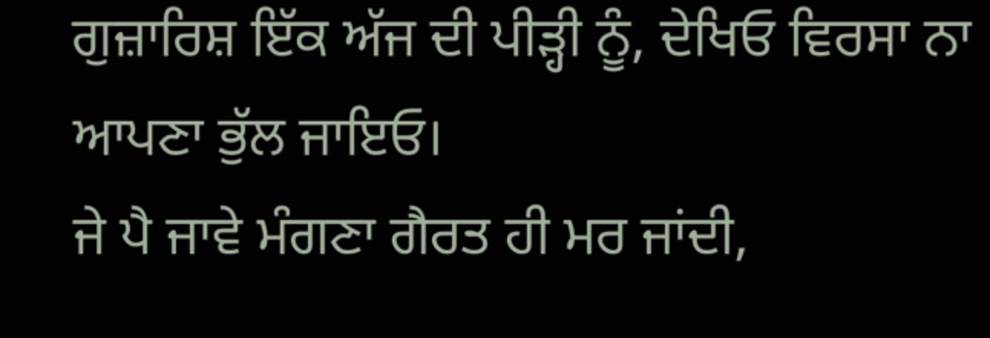ਗੁਜ਼ਾਰਿਸ਼ ਇੱਕ ਅੱਜ ਦੀ ਪੀੜ੍ਹੀ ਨੂੰ, ਦੇਖਿਓ ਵਿਰਸਾ ਨਾ ਆਪਣਾ ਭੁੱਲ ਜਾਇਓ।
ਜੇ ਪੈ ਜਾਵੇ ਮੰਗਣਾ ਗੈਰਤ ਹੀ ਮਰ ਜਾਂਦੀ,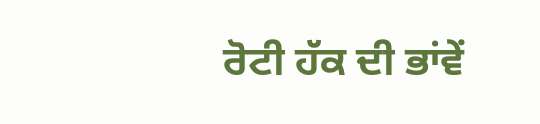ਰੋਟੀ ਹੱਕ ਦੀ ਭਾਂਵੇਂ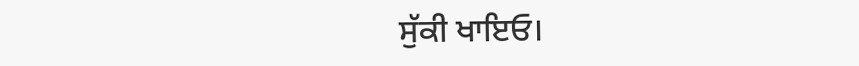ਸੁੱਕੀ ਖਾਇਓ।